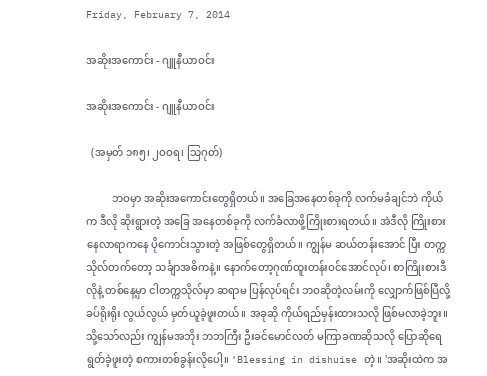Friday, February 7, 2014

အဆိုးအကောင်း - ဂျူနီယာဝင်း

အဆိုးအကောင်း - ဂျူနီယာဝင်း

  (အမှတ် ၁၈၅၊ ၂ဝဝရ၊ သြဂုတ်)

          ဘဝမှာ အဆိုးအကောင်းတွေရှိတယ်။ အခြေအနေတစ်ခုကို လက်မခံချင်ဘဲ ကိုယ်က ဒီလို ဆိုးရွားတဲ့ အခြေ အနေတစ်ခုကို လက်ခံလာဖို့ကြိုးစားရတယ်။ အဲဒီလို ကြိုးစားနေလာရာကနေ ပိုကောင်းသွားတဲ့ အဖြစ်တွေရှိတယ်။ ကျွန်မ ဆယ်တန်းအောင် ပြီး တက္ကသိုလ်တက်တော့ သင်္ချာအဓိကနဲ့။ နောက်တော့ဂုဏ်ထူးတန်းဝင်အောင်လုပ်၊ စာကြိုးစားဒီလိုနဲ့ တစ်နေ့မှာ ငါတက္ကသိုလ်မှာ ဆရာမ ပြန်လုပ်ရင်း ဘဝဆိုတဲ့လမ်းကို လျှောက်ဖြစ်ပြီလို့ ခပ်ရိုးရိုး လွယ်လွယ် မှတ်ယူခဲ့ဖူးတယ်။ အခုဆို ကိုယ်ရည်မှန်းထားသလို ဖြစ်မလာခဲ့ဘူး။ သို့သော်လည်း ကျွန်မအဘိုး ဘဘကြီး ဦးခင်မောင်လတ် မကြာခဏဆိုသလို ပြောဆိုရေရွတ်ခဲ့ဖူးတဲ့ စကားတစ်ခွန်းလိုပေါ့။ ‘Blessing in dishuise တဲ့။ 'အဆိုးထဲက အ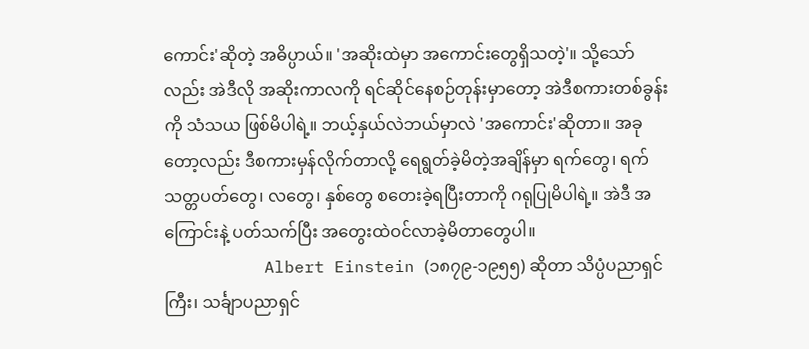ကောင်း'ဆိုတဲ့ အဓိပ္ပာယ်။ 'အဆိုးထဲမှာ အကောင်းတွေရှိသတဲ့'။ သို့သော်လည်း အဲဒီလို အဆိုးကာလကို ရင်ဆိုင်နေစဉ်တုန်းမှာတော့ အဲဒီစကားတစ်ခွန်းကို သံသယ ဖြစ်မိပါရဲ့။ ဘယ့်နှယ်လဲဘယ်မှာလဲ 'အကောင်း'ဆိုတာ။ အခုတော့လည်း ဒီစကားမှန်လိုက်တာလို့ ရေရွတ်ခဲ့မိတဲ့အချိန်မှာ ရက်တွေ၊ ရက်သတ္တပတ်တွေ၊ လတွေ၊ နှစ်တွေ စတေးခဲ့ရပြီးတာကို ဂရုပြုမိပါရဲ့။ အဲဒီ အကြောင်းနဲ့ ပတ်သက်ပြီး အတွေးထဲဝင်လာခဲ့မိတာတွေပါ။
          Albert Einstein (၁၈၇၉-၁၉၅၅) ဆိုတာ သိပ္ပံပညာရှင်ကြီး၊ သင်္ချာပညာရှင်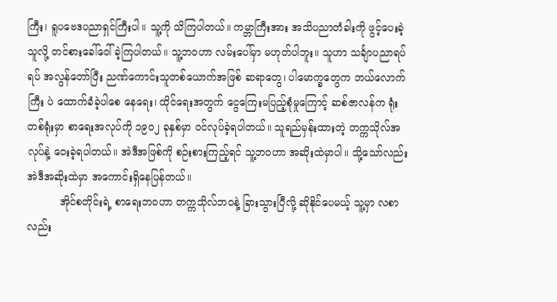ကြီး၊ ရူပဗေဒပညာရှင်ကြီးပါ။ သူ့ကို သိကြပါတယ်။ ကမ္ဘာကြီးအား အသိပညာတံခါးကို ဖွင့်ပေးခဲ့သူလို့ တင်စားခေါ်ဝေါ်ခဲ့ကြပါတယ်။ သူ့ဘဝဟာ လမ်းပေါ်မှာ မဟုတ်ပါဘူး။ သူဟာ သင်္ချာပညာရပ်ရပ် အလွန်တော်ပြီး ညဏ်ကောင်းသူတစ်ယောက်အဖြစ် ဆရာတွေ၊ ပါမောက္ခတွေက ဘယ်လောက်ကြီး ပဲ ထောက်ခံခဲ့ပါစေ နေရေး၊ ထိုင်ရေးအတွက် ငွေကြေးမပြည့်စုံမှုကြောင့် ဆစ်ဇာလန်က ရုံးတစ်ရုံးမှာ စာရေးအလုပ်ကို ၁၉ဝ၂ ခုနှစ်မှာ ဝင်လုပ်ခဲ့ရပါတယ်။ သူရည်မှန်းထားတဲ့ တက္ကသိုလ်အလုပ်နဲ့ ဝေးခဲ့ရပါတယ်။ အဲဒီအဖြစ်ကို စဉ်းစားကြည့်ရင် သူ့ဘဝဟာ အဆိုးထဲမှာပါ။ သို့သော်လည်း အဲဒီအဆိုးထဲမှာ အကောင်းရှိနေပြန်တယ်။
          အိုင်စတိုင်းရဲ့ စာရေးဘဝဟာ တက္ကသိုလ်ဘဝနဲ့ ခြားသွားပြီလို့ ဆိုနိုင်ပေမယ့် သူ့မှာ လစာလည်း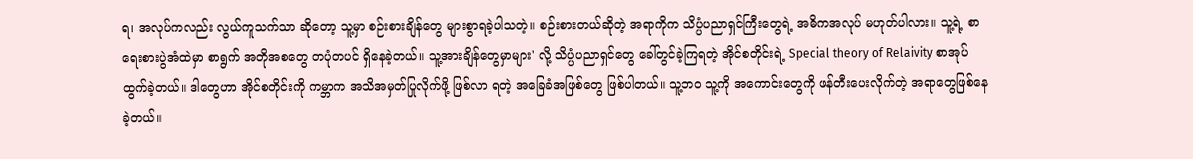ရ၊ အလုပ်ကလည်း လွယ်ကူသက်သာ ဆိုတော့ သူ့မှာ စဉ်းစားချိန်တွေ များစွာရခဲ့ပါသတဲ့။ စဉ်းစားတယ်ဆိုတဲ့ အရာကိုက သိပ္ပံပညာရှင်ကြီးတွေရဲ့ အဓိကအလုပ် မဟုတ်ပါလား။ သူ့ရဲ့ စာရေးစားပွဲအံထဲမှာ စာရွက် အတိုအစတွေ တပုံတပင် ရှိနေခဲ့တယ်။ သူ့အားချိန်တွေမှာများ' လို့ သိပ္ပံပညာရှင်တွေ ခေါ်တွင်ခဲ့ကြရတဲ့ အိုင်စတိုင်းရဲ့ Special theory of Relaivity စာအုပ် ထွက်ခဲ့တယ်။ ဒါတွေဟာ အိုင်စတိုင်းကို ကမ္ဘာက အသိအမှတ်ပြုလိုက်ဖို့ ဖြစ်လာ ရတဲ့ အခြေခံအဖြစ်တွေ ဖြစ်ပါတယ်။ သူ့ဘဝ သူ့ကို အကောင်းတွေကို ဖန်တီးပေးလိုက်တဲ့ အရာတွေဖြစ်နေခဲ့တယ်။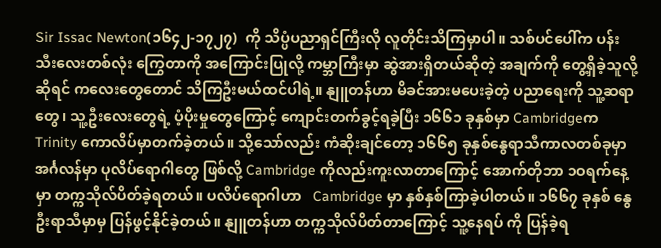Sir Issac Newton(၁၆၄၂-၁၇၂၇)  ကို သိပ္ပံပညာရှင်ကြီးလို လူတိုင်းသိကြမှာပါ။ သစ်ပင်ပေါ်က ပန်းသီးလေးတစ်လုံး ကြွေတာကို အကြောင်းပြုလို့ ကမ္ဘာကြီးမှာ ဆွဲအားရှိတယ်ဆိုတဲ့ အချက်ကို တွေ့ရှိခဲ့သူလို့ဆိုရင် ကလေးတွေတောင် သိကြဦးမယ်ထင်ပါရဲ့။ နျူတန်ဟာ မိခင်အားမပေးခဲ့တဲ့ ပညာရေးကို သူ့ဆရာတွေ၊ သူ့ဦးလေးတွေရဲ့ ပံ့ပိုးမှုတွေကြောင့် ကျောင်းတက်ခွင့်ရခဲ့ပြီး ၁၆၆၁ ခုနှစ်မှာ CambridgeကTrinity ကောလိပ်မှာတက်ခဲ့တယ်။ သို့သော်လည်း ကံဆိုးချင်တော့ ၁၆၆၅ ခုနှစ်နွေရာသီကာလတစ်ခုမှာ အင်္ဂလန်မှာ ပုလိပ်ရောဂါတွေ ဖြစ်လို့ Cambridge ကိုလည်းကူးလာတာကြောင့် အောက်တိုဘာ ၁ဝရက်နေ့မှာ တက္ကသိုလ်ပိတ်ခဲ့ရတယ်။ ပလိပ်ရောဂါဟာ   Cambridge မှာ နှစ်နှစ်ကြာခဲ့ပါတယ်။ ၁၆၆၇ ခုနှစ် နွေဦးရာသီမှာမှ ပြန်ဖွင့်နိုင်ခဲ့တယ်။ နျူတန်ဟာ တက္ကသိုလ်ပိတ်တာကြောင့် သူ့နေရပ် ကို ပြန်ခဲ့ရ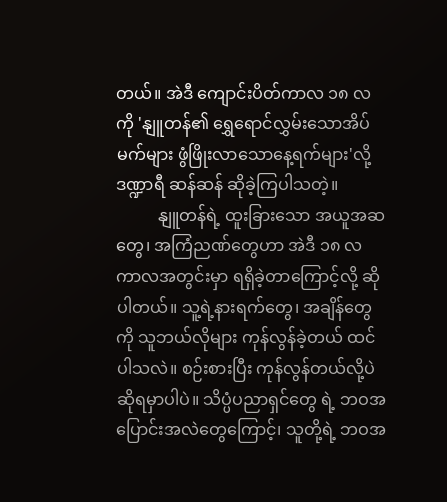တယ်။ အဲဒီ ကျောင်းပိတ်ကာလ ၁၈ လကို 'နျူတန်၏ ရွှေရောင်လွှမ်းသောအိပ်မက်များ ဖွံဖြိုးလာသောနေ့ရက်များ'လို့ ဒဏ္ဍာရီ ဆန်ဆန် ဆိုခဲ့ကြပါသတဲ့။
          နျူတန်ရဲ့ ထူးခြားသော အယူအဆတွေ၊ အကြံညဏ်တွေဟာ အဲဒီ ၁၈ လ ကာလအတွင်းမှာ ရရှိခဲ့တာကြောင့်လို့ ဆိုပါတယ်။ သူ့ရဲ့နားရက်တွေ၊ အချိန်တွေကို သူဘယ်လိုများ ကုန်လွန်ခဲ့တယ် ထင်ပါသလဲ။ စဉ်းစားပြီး ကုန်လွန်တယ်လို့ပဲဆိုရမှာပါပဲ။ သိပ္ပံပညာရှင်တွေ ရဲ့ ဘဝအပြောင်းအလဲတွေကြောင့်၊ သူတို့ရဲ့ ဘဝအ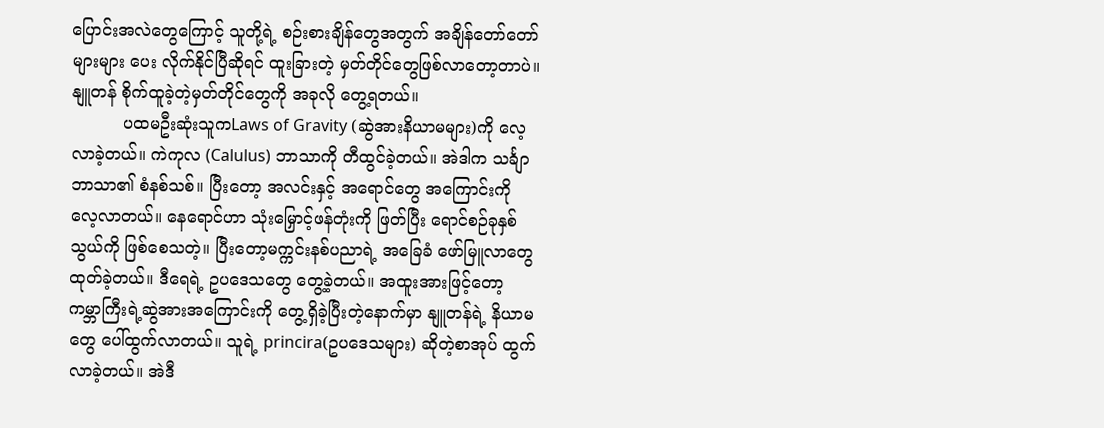ပြောင်းအလဲတွေကြောင့် သူတို့ရဲ့ စဉ်းစားချိန်တွေအတွက် အချိန်တော်တော်များများ ပေး လိုက်နိုင်ပြီဆိုရင် ထူးခြားတဲ့ မှတ်တိုင်တွေဖြစ်လာတော့တာပဲ။ နျူတန် စိုက်ထူခဲ့တဲ့မှတ်တိုင်တွေကို အခုလို တွေ့ရတယ်။
          ပထမဦးဆုံးသူကLaws of Gravity (ဆွဲအားနိယာမများ)ကို လေ့လာခဲ့တယ်။ ကဲကုလ (Calulus) ဘာသာကို တီထွင်ခဲ့တယ်။ အဲဒါက သင်္ချာဘာသာ၏ စံနစ်သစ်။ ပြီးတော့ အလင်းနှင့် အရောင်တွေ အကြောင်းကို လေ့လာတယ်။ နေရောင်ဟာ သုံးမြှောင့်ဖန်တုံးကို ဖြတ်ပြီး ရောင်စဉ်ခုနှစ်သွယ်ကို ဖြစ်စေသတဲ့။ ပြီးတော့မက္ကင်းနစ်ပညာရဲ့ အခြေခံ ဖော်မြူလာတွေထုတ်ခဲ့တယ်။ ဒီရေရဲ့ ဥပဒေသတွေ တွေ့ခဲ့တယ်။ အထူးအားဖြင့်တော့ ကမ္ဘာကြီးရဲ့ဆွဲအားအကြောင်းကို တွေ့ရှိခဲ့ပြီးတဲ့နောက်မှာ နျူတန်ရဲ့ နိယာမတွေ ပေါ်ထွက်လာတယ်။ သူရဲ့ princira(ဥပဒေသများ) ဆိုတဲ့စာအုပ် ထွက်လာခဲ့တယ်။ အဲဒီ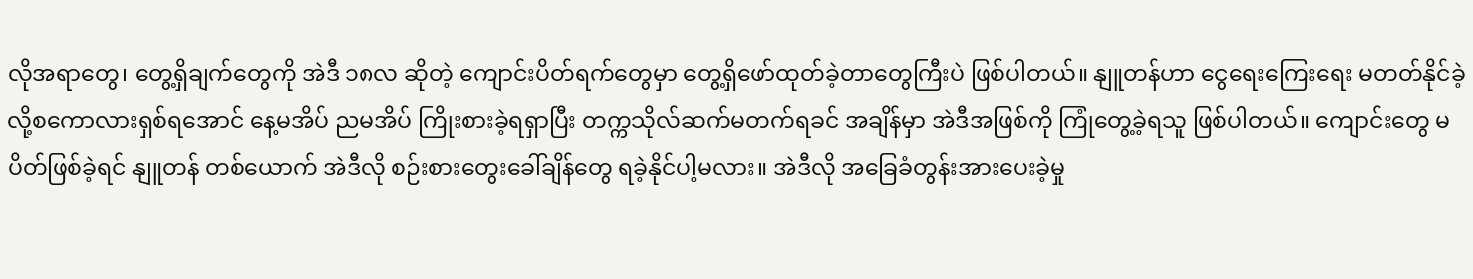လိုအရာတွေ၊ တွေ့ရှိချက်တွေကို အဲဒီ ၁၈လ ဆိုတဲ့ ကျောင်းပိတ်ရက်တွေမှာ တွေ့ရှိဖော်ထုတ်ခဲ့တာတွေကြီးပဲ ဖြစ်ပါတယ်။ နျူတန်ဟာ ငွေရေးကြေးရေး မတတ်နိုင်ခဲ့လို့စကောလားရှစ်ရအောင် နေ့မအိပ် ညမအိပ် ကြိုးစားခဲ့ရရှာပြီး တက္ကသိုလ်ဆက်မတက်ရခင် အချိန်မှာ အဲဒီအဖြစ်ကို ကြုံတွေ့ခဲ့ရသူ ဖြစ်ပါတယ်။ ကျောင်းတွေ မပိတ်ဖြစ်ခဲ့ရင် နျူတန် တစ်ယောက် အဲဒီလို စဉ်းစားတွေးခေါ်ချိန်တွေ ရခဲ့နိုင်ပါ့မလား။ အဲဒီလို အခြေခံတွန်းအားပေးခဲ့မှု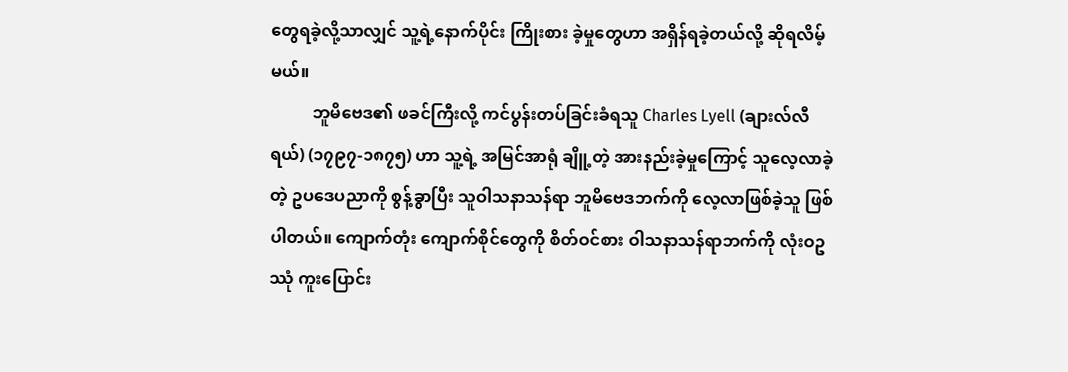တွေရခဲ့လို့သာလျှင် သူ့ရဲ့နောက်ပိုင်း ကြိုးစား ခဲ့မှုတွေဟာ အရှိန်ရခဲ့တယ်လို့ ဆိုရလိမ့်မယ်။
          ဘူမိဗေဒ၏ ဖခင်ကြီးလို့ ကင်ပွန်းတပ်ခြင်းခံရသူ Charles Lyell (ချားလ်လီရယ်) (၁၇၉၇-၁၈၇၅) ဟာ သူ့ရဲ့ အမြင်အာရုံ ချိူ့တဲ့ အားနည်းခဲ့မှုကြောင့် သူလေ့လာခဲ့တဲ့ ဥပဒေပညာကို စွန့်ခွာပြီး သူဝါသနာသန်ရာ ဘူမိဗေဒဘက်ကို လေ့လာဖြစ်ခဲ့သူ ဖြစ်ပါတယ်။ ကျောက်တုံး ကျောက်စိုင်တွေကို စိတ်ဝင်စား ဝါသနာသန်ရာဘက်ကို လုံးဝဥဿုံ ကူးပြောင်း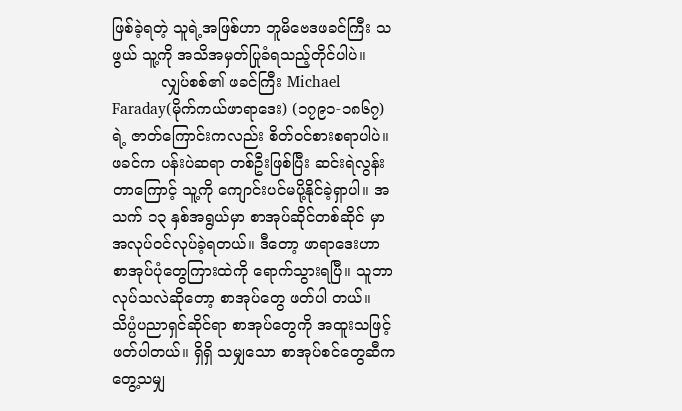ဖြစ်ခဲ့ရတဲ့ သူရဲ့အဖြစ်ဟာ ဘူမိဗေဒဖခင်ကြီး သဖွယ် သူ့ကို အသိအမှတ်ပြုခံရသည့်တိုင်ပါပဲ။
          လျှပ်စစ်၏ ဖခင်ကြီး Michael Faraday(မိုက်ကယ်ဖာရာဒေး) (၁၇၉၁-၁၈၆၇)ရဲ့ ဇာတ်ကြောင်းကလည်း စိတ်ဝင်စားစရာပါပဲ။ ဖခင်က ပန်းပဲဆရာ တစ်ဦးဖြစ်ပြီး ဆင်းရဲလွန်းတာကြောင့် သူ့ကို ကျောင်းပင်မပို့နိုင်ခဲ့ရှာပါ။ အသက် ၁၃ နှစ်အရွယ်မှာ စာအုပ်ဆိုင်တစ်ဆိုင် မှာ အလုပ်ဝင်လုပ်ခဲ့ရတယ်။ ဒီတော့ ဖာရာဒေးဟာ စာအုပ်ပုံတွေကြားထဲကို ရောက်သွားရပြီ။ သူဘာလုပ်သလဲဆိုတော့ စာအုပ်တွေ ဖတ်ပါ တယ်။ သိပ္ပံပညာရှင်ဆိုင်ရာ စာအုပ်တွေကို အထူးသဖြင့် ဖတ်ပါတယ်။ ရှိရှိ သမျှသော စာအုပ်စင်တွေဆီက တွေ့သမျှ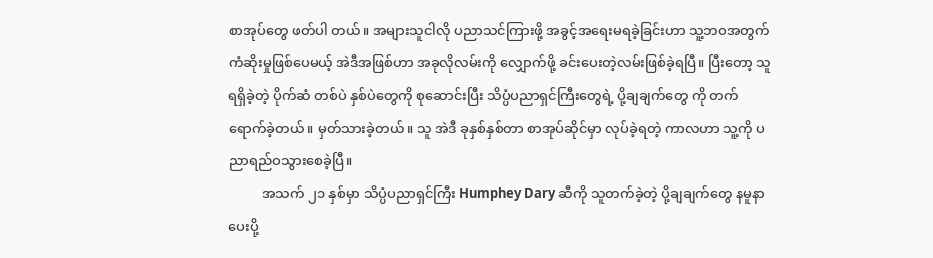စာအုပ်တွေ ဖတ်ပါ တယ်။ အများသူငါလို ပညာသင်ကြားဖို့ အခွင့်အရေးမရခဲ့ခြင်းဟာ သူ့ဘဝအတွက် ကံဆိုးမှုဖြစ်ပေမယ့် အဲဒီအဖြစ်ဟာ အခုလိုလမ်းကို လျှောက်ဖို့ ခင်းပေးတဲ့လမ်းဖြစ်ခဲ့ရပြီ။ ပြီးတော့ သူရရှိခဲ့တဲ့ ပိုက်ဆံ တစ်ပဲ နှစ်ပဲတွေကို စုဆောင်းပြီး သိပ္ပံပညာရှင်ကြီးတွေရဲ့ ပို့ချချက်တွေ ကို တက်ရောက်ခဲ့တယ်။ မှတ်သားခဲ့တယ်။ သူ အဲဒီ ခုနှစ်နှစ်တာ စာအုပ်ဆိုင်မှာ လုပ်ခဲ့ရတဲ့ ကာလဟာ သူ့ကို ပညာရည်ဝသွားစေခဲ့ပြီ။
          အသက် ၂၁ နှစ်မှာ သိပ္ပံပညာရှင်ကြီး Humphey Dary ဆီကို သူတက်ခဲ့တဲ့ ပို့ချချက်တွေ နမူနာပေးပို့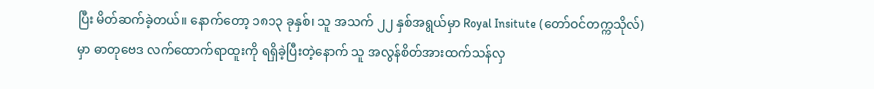ပြီး မိတ်ဆက်ခဲ့တယ်။ နောက်တော့ ၁၈၁၃ ခုနှစ်၊ သူ အသက် ၂၂ နှစ်အရွယ်မှာ Royal Insitute (တော်ဝင်တက္ကသိုလ်)မှာ ဓာတုဗေဒ လက်ထောက်ရာထူးကို ရရှိခဲ့ပြီးတဲ့နောက် သူ အလွန်စိတ်အားထက်သန်လှ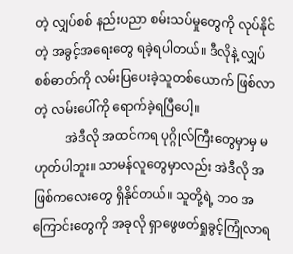တဲ့ လျှပ်စစ် နည်းပညာ စမ်းသပ်မှုတွေကို လုပ်နိုင်တဲ့ အခွင့်အရေးတွေ ရခဲ့ရပါတယ်။ ဒီလိုနဲ့ လျှပ်စစ်ဓာတ်ကို လမ်းပြပေးခဲ့သူတစ်ယောက် ဖြစ်လာတဲ့ လမ်းပေါ်ကို ရောက်ခဲ့ရပြီပေါ့။
          အဲဒီလို အထင်ကရ ပုဂ္ဂိုလ်ကြီးတွေမှာမှ မဟုတ်ပါဘူး။ သာမန်လူတွေမှာလည်း အဲဒီလို အဖြစ်ကလေးတွေ ရှိနိုင်တယ်။ သူတို့ရဲ့ ဘဝ အကြောင်းတွေကို အခုလို ရှာဖွေဖတ်ရှုခွင့်ကြုံလာရ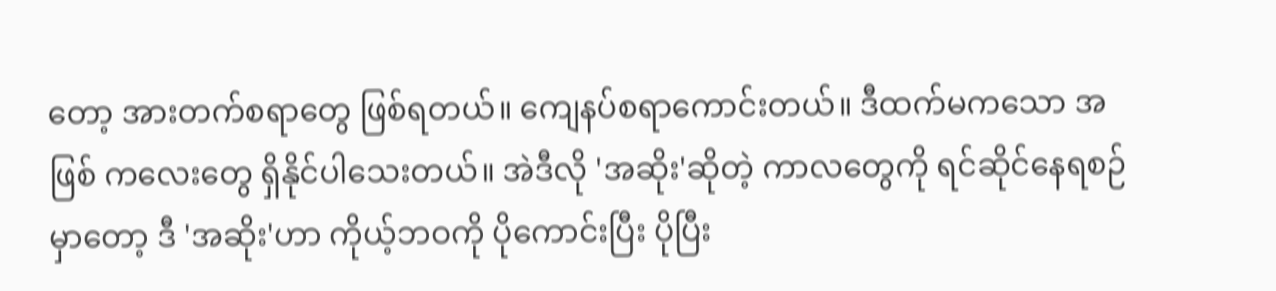တော့ အားတက်စရာတွေ ဖြစ်ရတယ်။ ကျေနပ်စရာကောင်းတယ်။ ဒီထက်မကသော အဖြစ် ကလေးတွေ ရှိနိုင်ပါသေးတယ်။ အဲဒီလို 'အဆိုး'ဆိုတဲ့ ကာလတွေကို ရင်ဆိုင်နေရစဉ်မှာတော့ ဒီ 'အဆိုး'ဟာ ကိုယ့်ဘဝကို ပိုကောင်းပြီး ပိုပြီး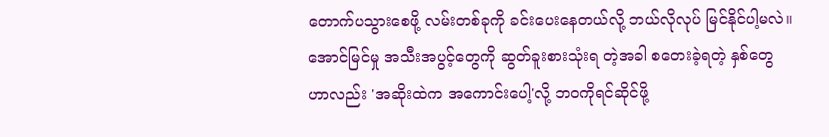တောက်ပသွားစေဖို့ လမ်းတစ်ခုကို ခင်းပေးနေတယ်လို့ ဘယ်လိုလုပ် မြင်နိုင်ပါ့မလဲ။ အောင်မြင်မှု အသီးအပွင့်တွေကို ဆွတ်ခူးစားသုံးရ တဲ့အခါ စတေးခဲ့ရတဲ့ နှစ်တွေဟာလည်း 'အဆိုးထဲက အကောင်းပေါ့'လို့ ဘဝကိုရင်ဆိုင်ဖို့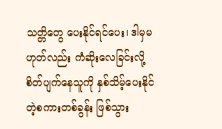သတ္တိတွေ ပေးနိုင်ရင်ပေး၊ ဒါမှမဟုတ်လည်း ကံဆိုးလေခြင်းလို့ စိတ်ပျက်နေသူကို နှစ်သိမ့်ပေးနိုင်တဲ့စကားတစ်ခွန်း ဖြစ်သွား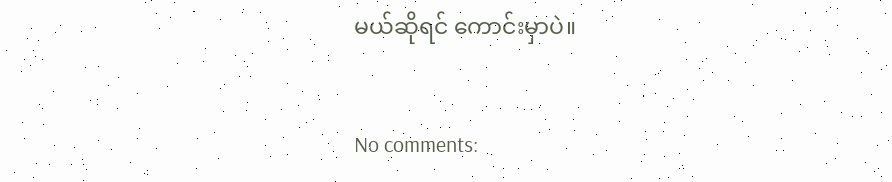မယ်ဆိုရင် ကောင်းမှာပဲ။


No comments: